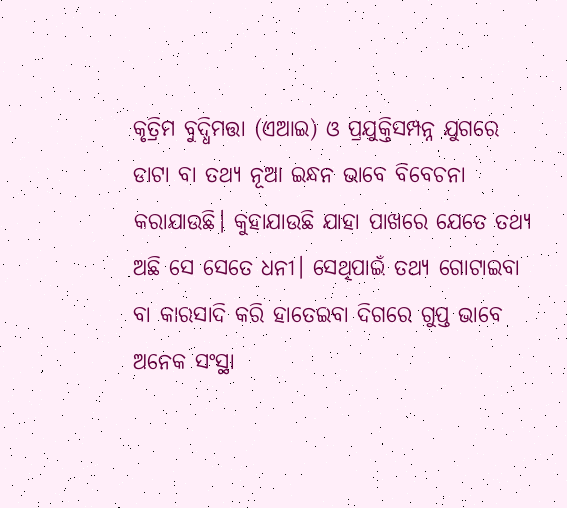କୃତ୍ରିମ ବୁଦ୍ଧିମତ୍ତା (ଏଆଇ) ଓ ପ୍ରଯୁକ୍ତିସମ୍ପନ୍ନ ଯୁଗରେ ଡାଟା ବା ତଥ୍ୟ ନୂଆ ଇନ୍ଧନ ଭାବେ ବିବେଚନା କରାଯାଉଛି। କୁହାଯାଉଛି ଯାହା ପାଖରେ ଯେତେ ତଥ୍ୟ ଅଛି ସେ ସେତେ ଧନୀ। ସେଥିପାଇଁ ତଥ୍ୟ ଗୋଟାଇବା ବା କାରସାଦି କରି ହାତେଇବା ଦିଗରେ ଗୁପ୍ତ ଭାବେ ଅନେକ ସଂସ୍ଥା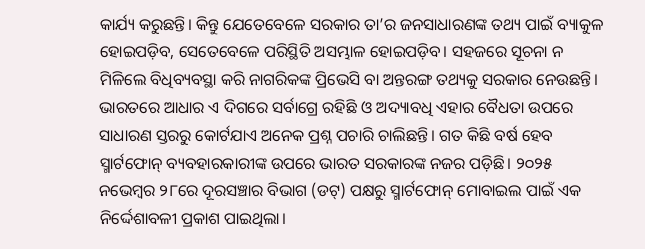କାର୍ଯ୍ୟ କରୁଛନ୍ତି। କିନ୍ତୁ ଯେତେବେଳେ ସରକାର ତା’ର ଜନସାଧାରଣଙ୍କ ତଥ୍ୟ ପାଇଁ ବ୍ୟାକୁଳ ହୋଇପଡ଼ିବ, ସେତେବେଳେ ପରିସ୍ଥିତି ଅସମ୍ଭାଳ ହୋଇପଡ଼ିବ। ସହଜରେ ସୂଚନା ନ ମିଳିଲେ ବିଧିବ୍ୟବସ୍ଥା କରି ନାଗରିକଙ୍କ ପ୍ରିଭେସି ବା ଅନ୍ତରଙ୍ଗ ତଥ୍ୟକୁ ସରକାର ନେଉଛନ୍ତି। ଭାରତରେ ଆଧାର ଏ ଦିଗରେ ସର୍ବାଗ୍ରେ ରହିଛି ଓ ଅଦ୍ୟାବଧି ଏହାର ବୈଧତା ଉପରେ ସାଧାରଣ ସ୍ତରରୁ କୋର୍ଟଯାଏ ଅନେକ ପ୍ରଶ୍ନ ପଚାରି ଚାଲିଛନ୍ତି। ଗତ କିଛି ବର୍ଷ ହେବ ସ୍ମାର୍ଟଫୋନ୍ ବ୍ୟବହାରକାରୀଙ୍କ ଉପରେ ଭାରତ ସରକାରଙ୍କ ନଜର ପଡ଼ିଛି। ୨୦୨୫ ନଭେମ୍ବର ୨୮ରେ ଦୂରସଞ୍ଚାର ବିଭାଗ (ଡଟ୍) ପକ୍ଷରୁ ସ୍ମାର୍ଟଫୋନ୍ ମୋବାଇଲ ପାଇଁ ଏକ ନିର୍ଦ୍ଦେଶାବଳୀ ପ୍ରକାଶ ପାଇଥିଲା।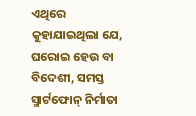ଏଥିରେ କୁହାଯାଇଥିଲା ଯେ, ଘରୋଇ ହେଉ ବା ବିଦେଶୀ, ସମସ୍ତ ସ୍ମାର୍ଟଫୋନ୍ ନିର୍ମାତା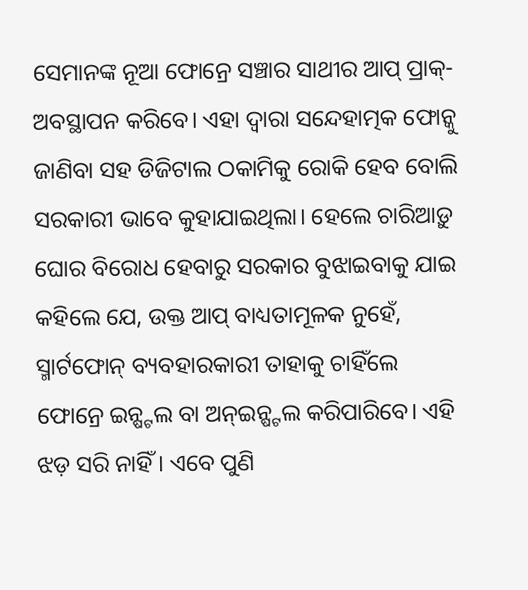ସେମାନଙ୍କ ନୂଆ ଫୋନ୍ରେ ସଞ୍ଚାର ସାଥୀର ଆପ୍ ପ୍ରାକ୍-ଅବସ୍ଥାପନ କରିବେ। ଏହା ଦ୍ୱାରା ସନ୍ଦେହାତ୍ମକ ଫୋନ୍କୁ ଜାଣିବା ସହ ଡିଜିଟାଲ ଠକାମିକୁ ରୋକି ହେବ ବୋଲି ସରକାରୀ ଭାବେ କୁହାଯାଇଥିଲା। ହେଲେ ଚାରିଆଡ଼ୁ ଘୋର ବିରୋଧ ହେବାରୁ ସରକାର ବୁଝାଇବାକୁ ଯାଇ କହିଲେ ଯେ, ଉକ୍ତ ଆପ୍ ବାଧ୍ୟତାମୂଳକ ନୁହେଁ, ସ୍ମାର୍ଟଫୋନ୍ ବ୍ୟବହାରକାରୀ ତାହାକୁ ଚାହିଁଲେ ଫୋନ୍ରେ ଇନ୍ଷ୍ଟଲ ବା ଅନ୍ଇନ୍ଷ୍ଟଲ କରିପାରିବେ। ଏହି ଝଡ଼ ସରି ନାହିଁ। ଏବେ ପୁଣି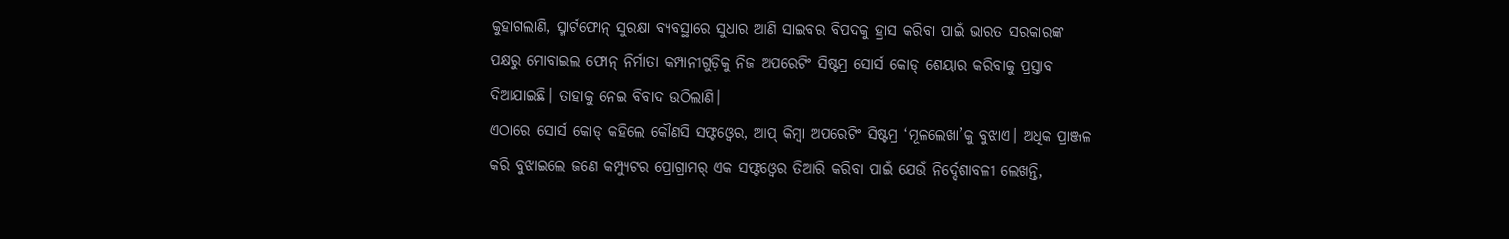କୁହାଗଲାଣି, ସ୍ମାର୍ଟଫୋନ୍ ସୁରକ୍ଷା ବ୍ୟବସ୍ଥାରେ ସୁଧାର ଆଣି ସାଇବର ବିପଦକୁ ହ୍ରାସ କରିବା ପାଇଁ ଭାରତ ସରକାରଙ୍କ ପକ୍ଷରୁ ମୋବାଇଲ ଫୋନ୍ ନିର୍ମାତା କମ୍ପାନୀଗୁଡ଼ିକୁ ନିଜ ଅପରେଟିଂ ସିଷ୍ଟମ୍ର ସୋର୍ସ କୋଡ୍ ଶେୟାର କରିବାକୁ ପ୍ରସ୍ତାବ ଦିଆଯାଇଛି। ତାହାକୁ ନେଇ ବିବାଦ ଉଠିଲାଣି।
ଏଠାରେ ସୋର୍ସ କୋଡ୍ କହିଲେ କୌଣସି ସଫ୍ଟଓ୍ବେର, ଆପ୍ କିମ୍ବା ଅପରେଟିଂ ସିଷ୍ଟମ୍ର ‘ମୂଳଲେଖା’କୁ ବୁଝାଏ। ଅଧିକ ପ୍ରାଞ୍ଜଳ କରି ବୁଝାଇଲେ ଜଣେ କମ୍ପ୍ୟୁଟର ପ୍ରୋଗ୍ରାମର୍ ଏକ ସଫ୍ଟଓ୍ବେର ତିଆରି କରିବା ପାଇଁ ଯେଉଁ ନିର୍ଦ୍ଦେଶାବଳୀ ଲେଖନ୍ତି,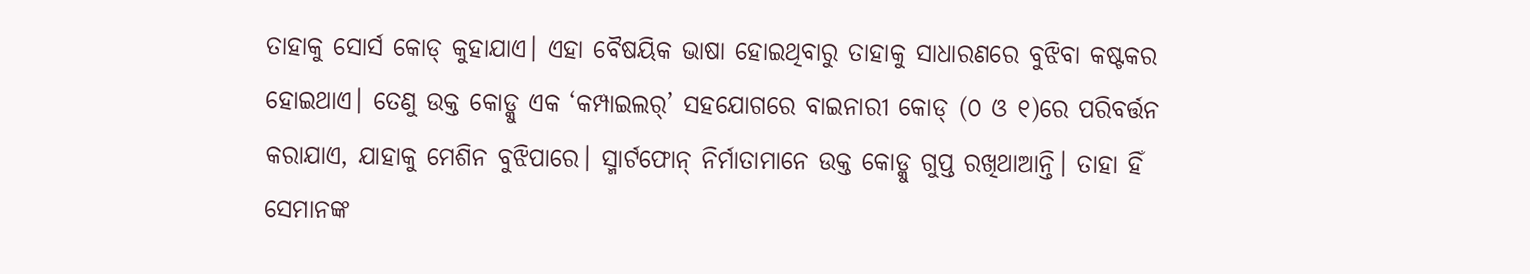ତାହାକୁ ସୋର୍ସ କୋଡ୍ କୁହାଯାଏ। ଏହା ବୈଷୟିକ ଭାଷା ହୋଇଥିବାରୁ ତାହାକୁ ସାଧାରଣରେ ବୁଝିବା କଷ୍ଟକର ହୋଇଥାଏ। ତେଣୁ ଉକ୍ତ କୋଡ୍କୁ ଏକ ‘କମ୍ପାଇଲର୍’ ସହଯୋଗରେ ବାଇନାରୀ କୋଡ୍ (୦ ଓ ୧)ରେ ପରିବର୍ତ୍ତନ କରାଯାଏ, ଯାହାକୁ ମେଶିନ ବୁଝିପାରେ। ସ୍ମାର୍ଟଫୋନ୍ ନିର୍ମାତାମାନେ ଉକ୍ତ କୋଡ୍କୁ ଗୁପ୍ତ ରଖିଥାଆନ୍ତି। ତାହା ହିଁ ସେମାନଙ୍କ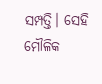ସମ୍ପତ୍ତି। ସେହି ମୌଳିକ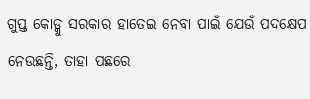ଗୁପ୍ତ କୋଡ୍କୁ ସରକାର ହାତେଇ ନେବା ପାଇଁ ଯେଉଁ ପଦକ୍ଷେପ ନେଉଛନ୍ତି, ତାହା ପଛରେ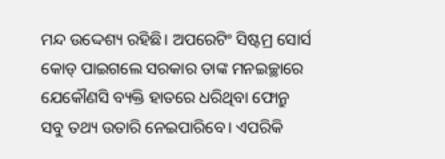ମନ୍ଦ ଉଦ୍ଦେଶ୍ୟ ରହିଛି। ଅପରେଟିଂ ସିଷ୍ଟମ୍ର ସୋର୍ସ କୋଡ୍ ପାଇଗଲେ ସରକାର ତାଙ୍କ ମନଇଚ୍ଛାରେ ଯେକୌଣସି ବ୍ୟକ୍ତି ହାତରେ ଧରିଥିବା ଫୋନ୍ରୁ ସବୁ ତଥ୍ୟ ଉତାରି ନେଇପାରିବେ। ଏପରିକି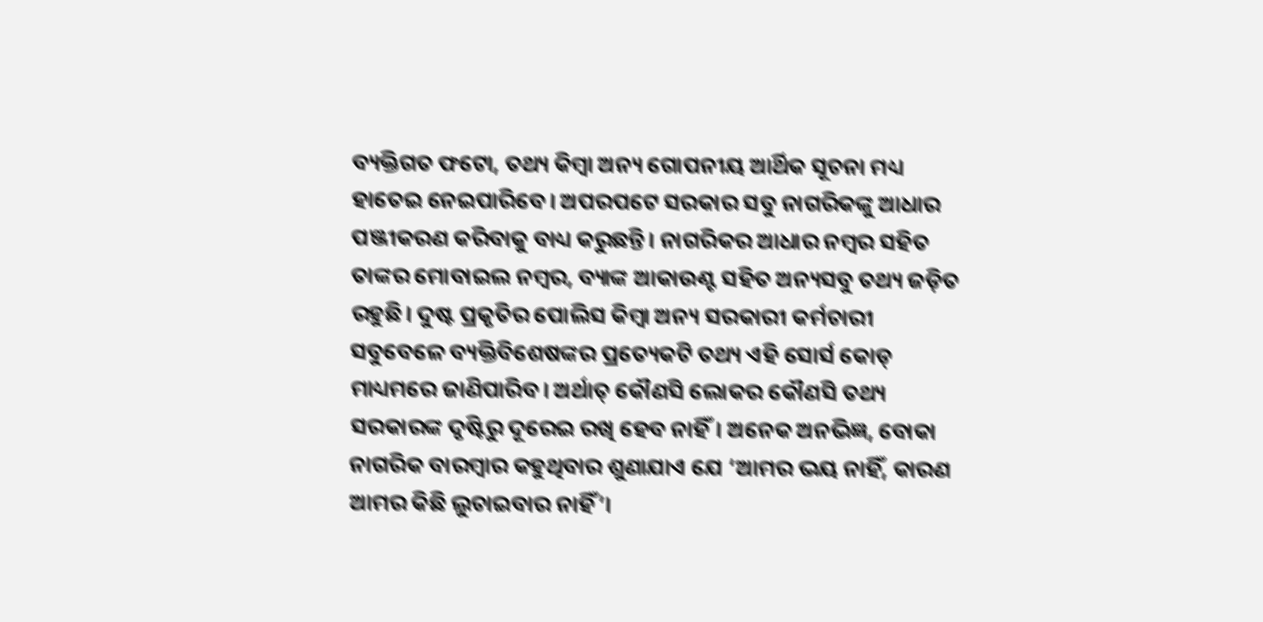ବ୍ୟକ୍ତିଗତ ଫଟୋ, ତଥ୍ୟ କିମ୍ବା ଅନ୍ୟ ଗୋପନୀୟ ଆର୍ଥିକ ସୂଚନା ମଧ୍ୟ ହାତେଇ ନେଇପାରିବେ। ଅପରପଟେ ସରକାର ସବୁ ନାଗରିକଙ୍କୁ ଆଧାର ପଞ୍ଜୀକରଣ କରିବାକୁ ବାଧ୍ୟ କରୁଛନ୍ତି। ନାଗରିକର ଆଧାର ନମ୍ବର ସହିତ ତାଙ୍କର ମୋବାଇଲ ନମ୍ବର, ବ୍ୟାଙ୍କ ଆକାଉଣ୍ଟ ସହିତ ଅନ୍ୟସବୁ ତଥ୍ୟ ଜଡ଼ିତ ରହୁଛି। ଦୁଷ୍ଟ ପ୍ରକୃତିର ପୋଲିସ କିମ୍ବା ଅନ୍ୟ ସରକାରୀ କର୍ମଚାରୀ ସବୁବେଳେ ବ୍ୟକ୍ତିବିଶେଷଙ୍କର ପ୍ରତ୍ୟେକଟି ତଥ୍ୟ ଏହି ସୋର୍ସ କୋଡ୍ ମାଧ୍ୟମରେ ଜାଣିପାରିବ। ଅର୍ଥାତ୍ କୌଣସି ଲୋକର କୌଣସି ତଥ୍ୟ ସରକାରଙ୍କ ଦୃଷ୍ଟିରୁ ଦୂରେଇ ରଖି ହେବ ନାହିଁ। ଅନେକ ଅନଭିଜ୍ଞ, ବୋକା ନାଗରିକ ବାରମ୍ବାର କହୁଥିବାର ଶୁଣାଯାଏ ଯେ ‘ଆମର ଭୟ ନାହିଁ, କାରଣ ଆମର କିଛି ଲୁଚାଇବାର ନାହିଁ’।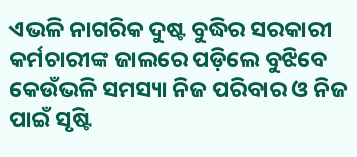ଏଭଳି ନାଗରିକ ଦୁଷ୍ଟ ବୁଦ୍ଧିର ସରକାରୀ କର୍ମଚାରୀଙ୍କ ଜାଲରେ ପଡ଼ିଲେ ବୁଝିବେ କେଉଁଭଳି ସମସ୍ୟା ନିଜ ପରିବାର ଓ ନିଜ ପାଇଁ ସୃଷ୍ଟି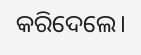କରିଦେଲେ।